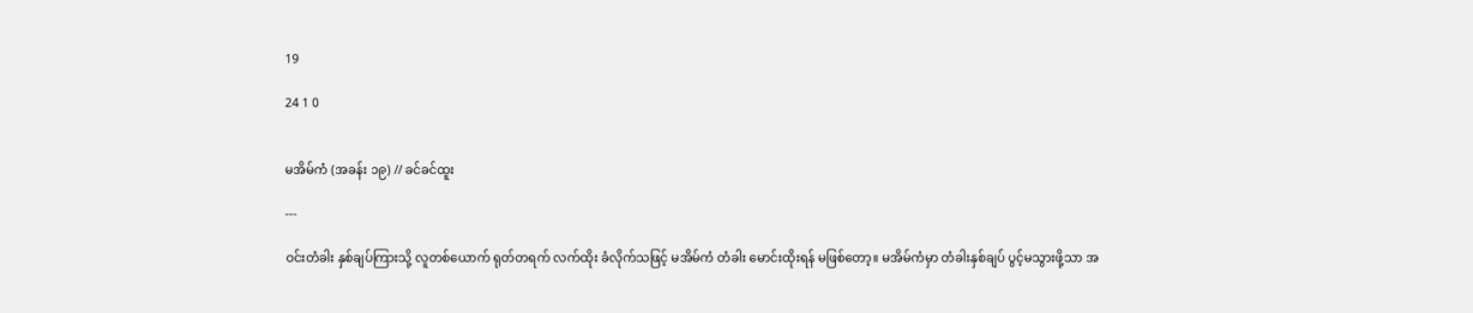19

24 1 0


မအိမ်ကံ (အခန်း ၁၉) // ခင်ခင်ထူး

---

ဝင်းတံခါး နှစ်ချပ်ကြားသို့ လူတစ်ယောက် ရုတ်တရက် လက်ထိုး ခံလိုက်သဖြင့် မအိမ်ကံ တံခါး မောင်းထိုးရန် မဖြစ်တော့။ မအိမ်ကံမှာ တံခါးနှစ်ချပ် ပွင့်မသွားဖို့သာ အ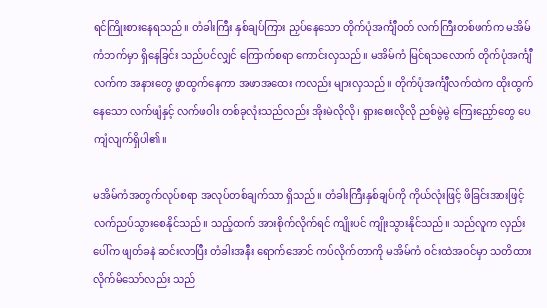ရင်ကြိုးစားနေရသည်။ တံခါးကြီး နှစ်ချပ်ကြား ညှပ်နေသော တိုက်ပုံအင်္ကျီဝတ် လက်ကြီးတစ်ဖက်က မအိမ်ကံဘက်မှာ ရှိနေခြင်း သည်ပင်လျှင် ကြောက်စရာ ကောင်းလှသည်။ မအိမ်ကံ မြင်ရသလောက် တိုက်ပုံအင်္ကျီလက်က အနားတွေ ဖွာထွက်နေကာ အဖာအထေး ကလည်း များလှသည်။ တိုက်ပုံအင်္ကျီ‌လက်ထဲက ထိုးထွက်နေသော လက်ဖျံနှင့် လက်ဖဝါး တစ်ခုလုံးသည်လည်း အိုးမဲလိုလို၊ ရှားစေးလိုလို ညစ်မွဲမွဲ ကြေးညှော်တွေ ပေကျံလျက်ရှိပါ၏။

မအိမ်ကံအတွက်လုပ်စရာ အလုပ်တစ်ချက်သာ ရှိသည်။ တံခါးကြီးနှစ်ချပ်ကို ကိုယ်လုံးဖြင့် ဖိခြင်းအားဖြင့် လက်ညပ်သွားစေနိုင်သည်။ သည့်ထက် အားစိုက်လိုက်ရင် ကျိုးပင် ကျိုးသွားနိုင်သည်။ သည်လူက လှည်းပေါ်က ဖျတ်ခနဲ ဆင်းလာပြီး တံခါးအနီး ရောက်အောင် ကပ်လိုက်တာကို မအိမ်ကံ ဝင်းထဲအဝင်မှာ သတိထား လိုက်မိသော်လည်း သည်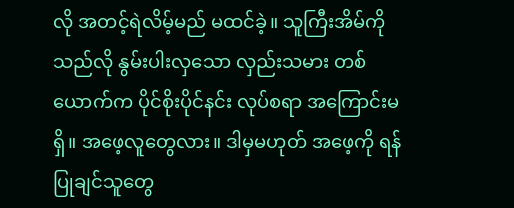လို အတင့်ရဲလိမ့်မည် မထင်ခဲ့။ သူကြီးအိမ်ကို သည်လို နွမ်းပါးလှသော လှည်းသမား တစ်ယောက်က ပိုင်စိုးပိုင်နင်း လုပ်စရာ အကြောင်းမရှိ။ အဖေ့လူတွေလား။ ဒါမှမဟုတ် အဖေ့ကို ရန်ပြုချင်သူတွေ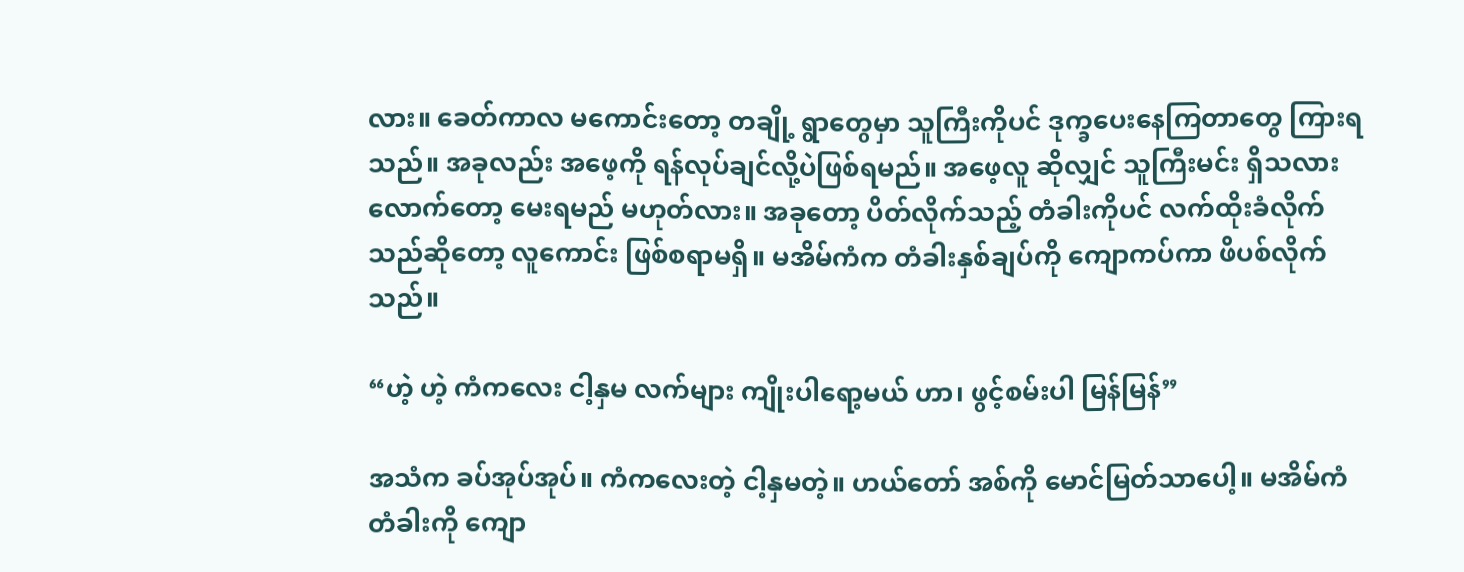လား။ ခေတ်ကာလ မကောင်းတော့ တချို့ ရွာတွေမှာ သူကြီးကိုပင် ဒုက္ခပေးနေကြတာတွေ ကြားရသည်။ အခုလည်း အဖေ့ကို ရန်လုပ်ချင်လို့ပဲဖြစ်ရမည်။ အဖေ့လူ ဆိုလျှင် သူကြီးမင်း ရှိသလား လောက်တော့ မေးရမည် မဟုတ်လား။ အခုတော့ ပိတ်လိုက်သည့် တံခါးကိုပင် လက်ထိုးခံလိုက်သည်ဆိုတော့ လူကောင်း ဖြစ်စရာမရှိ။ မအိမ်ကံက တံခါးနှစ်ချပ်ကို ကျောကပ်ကာ ဖိပစ်လိုက်သည်။

“ဟဲ့ ဟဲ့ ကံကလေး ငါ့နှမ လက်များ ကျိုးပါရော့မယ် ဟာ၊ ဖွင့်စမ်းပါ မြန်မြန်”

အသံက ခပ်အုပ်အုပ်။ ကံကလေးတဲ့ ငါ့နှမတဲ့။ ဟယ်တော် အစ်ကို မောင်မြတ်သာပေါ့။ မအိမ်ကံ တံခါးကို ကျော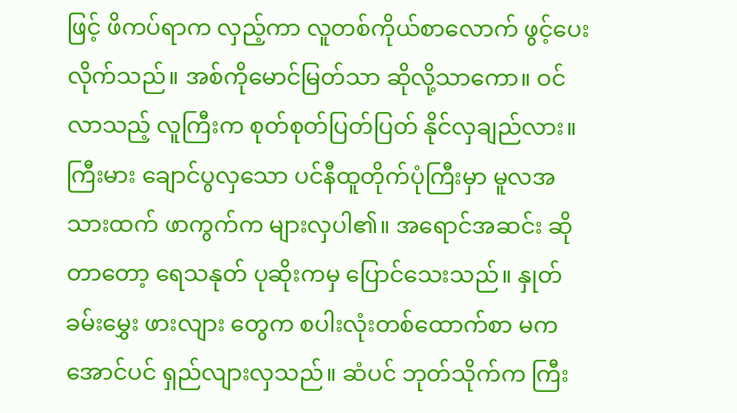ဖြင့် ဖိကပ်ရာက လှည့်ကာ လူတစ်ကိုယ်စာလောက် ဖွင့်ပေးလိုက်သည်။ အစ်ကိုမောင်မြတ်သာ ဆိုလို့သာကော။ ဝင်လာသည့် လူကြီးက စုတ်စုတ်ပြတ်ပြတ် နိုင်လှချည်လား။ ကြီးမား ချောင်ပွလှသော ပင်နီထူတိုက်ပုံကြီးမှာ မူလအသားထက် ဖာကွက်က များလှပါ၏။ အရောင်အဆင်း ဆိုတာတော့ ရေသနုတ် ပုဆိုးကမှ ပြောင်သေးသည်။ နှုတ်ခမ်းမွှေး ဖားလျား တွေက စပါးလုံးတစ်ထောက်စာ မကအောင်ပင် ရှည်လျားလှသည်။ ဆံပင် ဘုတ်သိုက်က ကြီး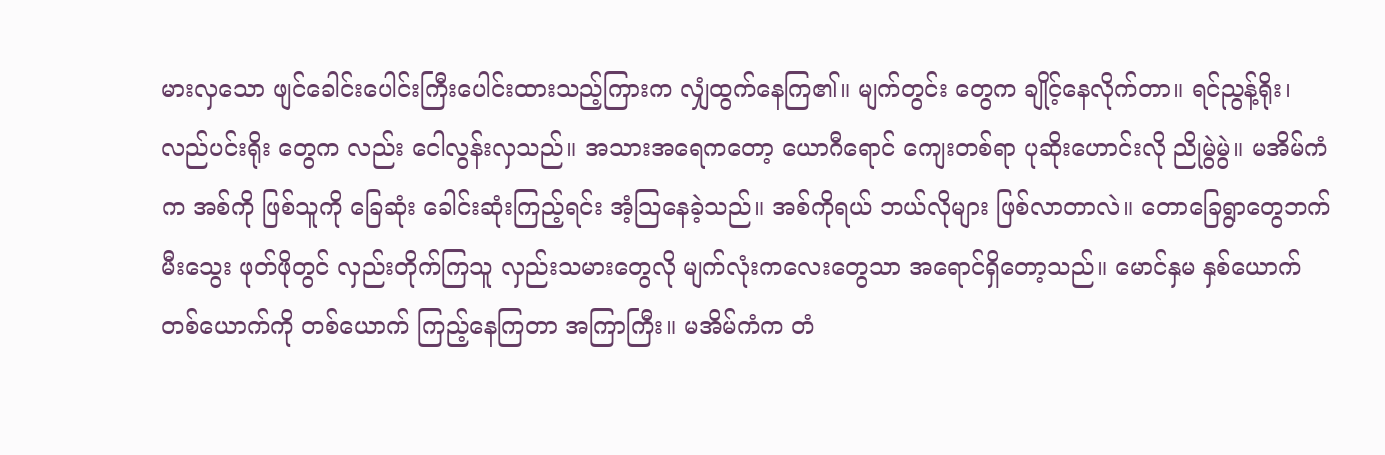မားလှသော ဖျင်ခေါင်းပေါင်းကြီးပေါင်းထားသည့်ကြားက လျှံထွက်နေကြ၏။ မျက်တွင်း တွေက ချိုင့်နေလိုက်တာ။ ရင်ညွန့်ရိုး၊ လည်ပင်းရိုး တွေက လည်း ငေါလွန်းလှသည်။ အသားအရေကတော့ ယောဂီရောင် ကျေးတစ်ရာ ပုဆိုးဟောင်းလို ညိုမွဲမွဲ။ မအိမ်ကံက အစ်ကို ဖြစ်သူကို ခြေဆုံး ခေါင်းဆုံးကြည့်ရင်း အံ့သြနေခဲ့သည်။ အစ်ကိုရယ် ဘယ်လိုများ ဖြစ်လာတာလဲ။ တောခြေရွာတွေဘက် မီးသွေး ဖုတ်ဖိုတွင် လှည်းတိုက်ကြသူ လှည်းသမားတွေလို မျက်လုံးကလေးတွေသာ အရောင်ရှိတော့သည်။ မောင်နှမ နှစ်ယောက် တစ်ယောက်ကို တစ်ယောက် ကြည့်နေကြတာ အကြာကြီး။ မအိမ်ကံက တံ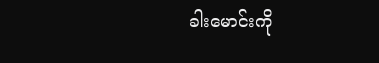ခါးမောင်းကို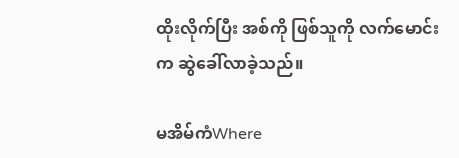ထိုးလိုက်ပြီး အစ်ကို ဖြစ်သူကို လက်မောင်းက ဆွဲခေါ်လာခဲ့သည်။

မအိမ်ကံWhere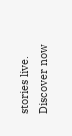stories live. Discover now